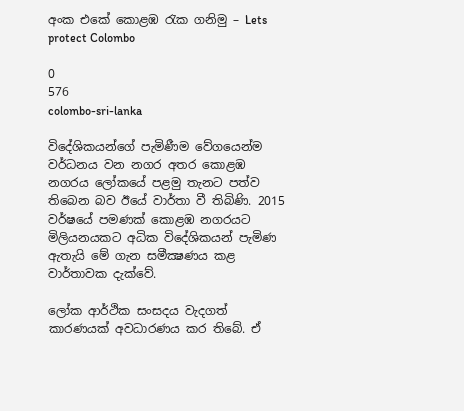අංක එකේ කොළඹ රැක ගනිමු – Lets protect Colombo

0
576
colombo-sri-lanka

විදේශිකයන්ගේ පැමිණීම වේගයෙන්ම වර්ධනය වන නගර අතර කොළඹ නගරය ලෝකයේ පළමු තැනට පත්ව තිබෙන බව ඊයේ වාර්තා වී තිබිණි. 2015 වර්ෂයේ පමණක්‌ කොළඹ නගරයට මිලියනයකට අධික විදේශිකයන් පැමිණ ඇතැයි මේ ගැන සමීක්‍ෂණය කළ වාර්තාවක දැක්‌වේ.

ලෝක ආර්ථික සංසදය වැදගත් කාරණයක්‌ අවධාරණය කර තිබේ. ඒ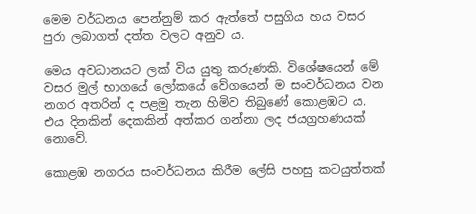මෙම වර්ධනය පෙන්නුම් කර ඇත්තේ පසුගිය හය වසර පුරා ලබාගත් දත්ත වලට අනුව ය.

මෙය අවධානයට ලක්‌ විය යුතු කරුණකි. විශේෂයෙන් මේ වසර මුල් භාගයේ ලෝකයේ වේගයෙන් ම සංවර්ධනය වන නගර අතරින් ද පළමු තැන හිමිව තිබුණේ කොළඹට ය. එය දිනකින් දෙකකින් අත්කර ගන්නා ලද ජයග්‍රහණයක්‌ නොවේ.

කොළඹ නගරය සංවර්ධනය කිරීම ලේසි පහසු කටයුත්තක්‌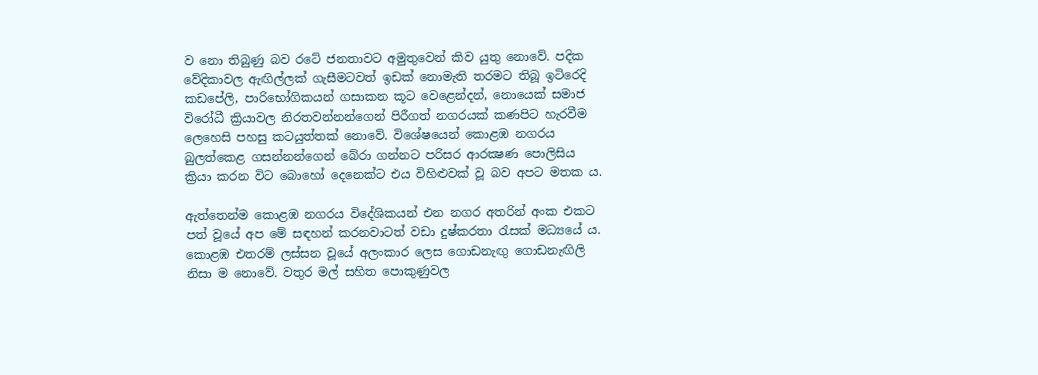ව නො තිබුණු බව රටේ ජනතාවට අමුතුවෙන් කිව යුතු නොවේ. පදික වේදිකාවල ඇඟිල්ලක්‌ ගැසීමටවත් ඉඩක්‌ නොමැති තරමට තිබූ ඉටිරෙදි කඩපේලි, පාරිභෝගිකයන් ගසාකන කූට වෙළෙන්දන්, නොයෙක්‌ සමාජ විරෝධී ක්‍රියාවල නිරතවන්නන්ගෙන් පිරීගත් නගරයක්‌ කණපිට හැරවීම ලෙහෙසි පහසු කටයුත්තක්‌ නොවේ. විශේෂයෙන් කොළඹ නගරය බුලත්කෙළ ගසන්නන්ගෙන් බේරා ගන්නට පරිසර ආරක්‍ෂණ පොලිසිය ක්‍රියා කරන විට බොහෝ දෙනෙක්‌ට එය විහිළුවක්‌ වූ බව අපට මතක ය.

ඇත්තෙන්ම කොළඹ නගරය විදේශිකයන් එන නගර අතරින් අංක එකට පත් වූයේ අප මේ සඳහන් කරනවාටත් වඩා දුෂ්කරතා රැසක්‌ මධ්‍යයේ ය. කොළඹ එතරම් ලස්‌සන වූයේ අලංකාර ලෙස ගොඩනැඟු ගොඩනැඟිලි නිසා ම නොවේ. වතුර මල් සහිත පොකුණුවල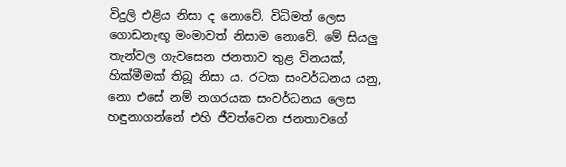විදුලි එළිය නිසා ද නොවේ. විධිමත් ලෙස ගොඩනැඟූ මංමාවත් නිසාම නොවේ. මේ සියලු තැන්වල ගැවසෙන ජනතාව තුළ විනයක්‌, හික්‌මීමක්‌ තිබූ නිසා ය. රටක සංවර්ධනය යනු, නො එසේ නම් නගරයක සංවර්ධනය ලෙස හඳුනාගන්නේ එහි ජීවත්වෙන ජනතාවගේ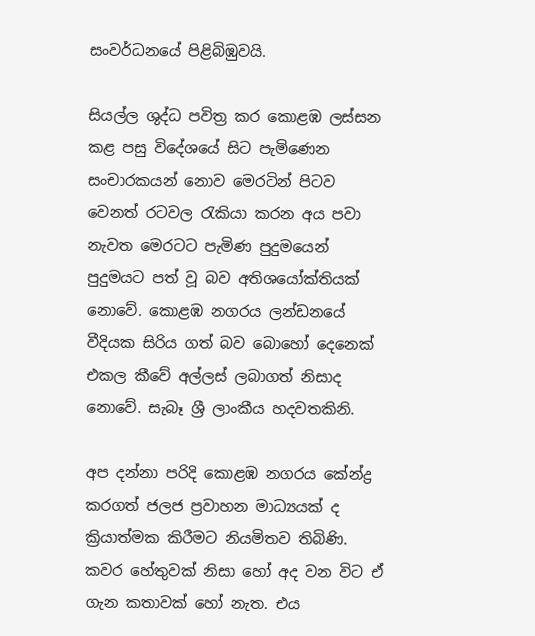සංවර්ධනයේ පිළිබිඹුවයි.

සියල්ල ශුද්ධ පවිත්‍ර කර කොළඹ ලස්‌සන කළ පසු විදේශයේ සිට පැමිණෙන සංචාරකයන් නොව මෙරටින් පිටව වෙනත් රටවල රැකියා කරන අය පවා නැවත මෙරටට පැමිණ පුදුමයෙන් පුදුමයට පත් වූ බව අතිශයෝක්‌තියක්‌ නොවේ. කොළඹ නගරය ලන්ඩනයේ වීදියක සිරිය ගත් බව බොහෝ දෙනෙක්‌ එකල කීවේ අල්ලස්‌ ලබාගත් නිසාද නොවේ. සැබෑ ශ්‍රී ලාංකීය හදවතකිනි.

අප දන්නා පරිදි කොළඹ නගරය කේන්ද්‍ර කරගත් ජලජ ප්‍රවාහන මාධ්‍යයක්‌ ද ක්‍රියාත්මක කිරීමට නියමිතව තිබිණි. කවර හේතුවක්‌ නිසා හෝ අද වන විට ඒ ගැන කතාවක්‌ හෝ නැත. එය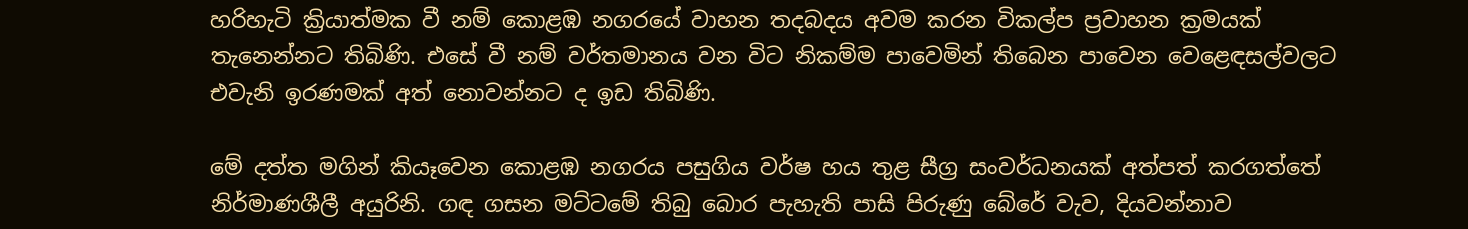හරිහැටි ක්‍රියාත්මක වී නම් කොළඹ නගරයේ වාහන තදබදය අවම කරන විකල්ප ප්‍රවාහන ක්‍රමයක්‌ තැනෙන්නට තිබිණි. එසේ වී නම් වර්තමානය වන විට නිකම්ම පාවෙමින් තිබෙන පාවෙන වෙළෙඳසල්වලට එවැනි ඉරණමක්‌ අත් නොවන්නට ද ඉඩ තිබිණි.

මේ දත්ත මගින් කියෑවෙන කොළඹ නගරය පසුගිය වර්ෂ හය තුළ සීග්‍ර සංවර්ධනයක්‌ අත්පත් කරගත්තේ නිර්මාණශීලී අයුරිනි. ගඳ ගසන මට්‌ටමේ තිබු බොර පැහැති පාසි පිරුණු බේරේ වැව, දියවන්නාව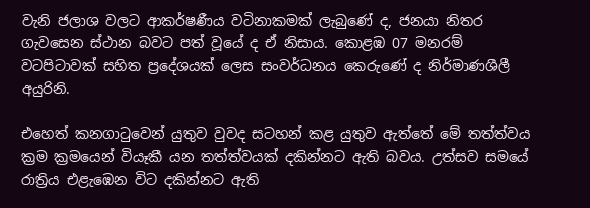වැනි ජලාශ වලට ආකර්ෂණීය වටිනාකමක්‌ ලැබුණේ ද, ජනයා නිතර ගැවසෙන ස්‌ථාන බවට පත් වූයේ ද ඒ නිසාය. කොළඹ 07 මනරම් වටපිටාවක්‌ සහිත ප්‍රදේශයක්‌ ලෙස සංවර්ධනය කෙරුණේ ද නිර්මාණශීලී අයුරිනි.

එහෙත් කනගාටුවෙන් යුතුව වුවද සටහන් කළ යුතුව ඇත්තේ මේ තත්ත්වය ක්‍රම ක්‍රමයෙන් වියෑකී යන තත්ත්වයක්‌ දකින්නට ඇති බවය. උත්සව සමයේ රාත්‍රිය එළැඹෙන විට දකින්නට ඇති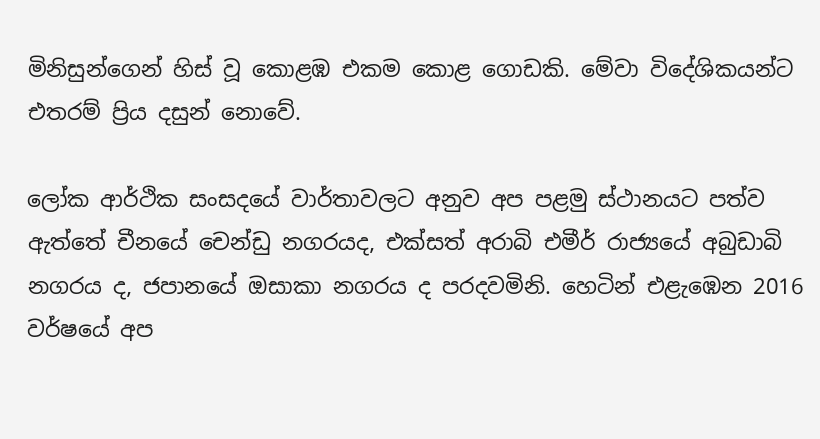මිනිසුන්ගෙන් හිස්‌ වූ කොළඹ එකම කොළ ගොඩකි. මේවා විදේශිකයන්ට එතරම් ප්‍රිය දසුන් නොවේ.

ලෝක ආර්ථික සංසදයේ වාර්තාවලට අනුව අප පළමු ස්‌ථානයට පත්ව ඇත්තේ චීනයේ චෙන්ඩු නගරයද, එක්‌සත් අරාබි එමීර් රාජ්‍යයේ අබුඩාබි නගරය ද, ජපානයේ ඔසාකා නගරය ද පරදවමිනි. හෙටින් එළැඹෙන 2016 වර්ෂයේ අප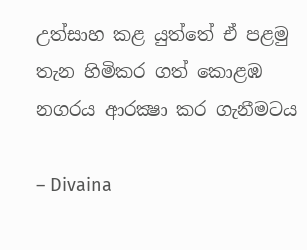උත්සාහ කළ යුත්තේ ඒ පළමු තැන හිමිකර ගත් කොළඹ නගරය ආරක්‍ෂා කර ගැනීමටය

– Divaina